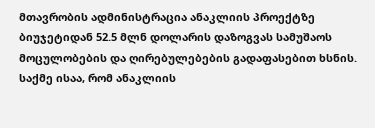მთავრობის ადმინისტრაცია ანაკლიის პროექტზე ბიუჯეტიდან 52.5 მლნ დოლარის დაზოგვას სამუშაოს მოცულობების და ღირებულებების გადაფასებით ხსნის.
საქმე ისაა, რომ ანაკლიის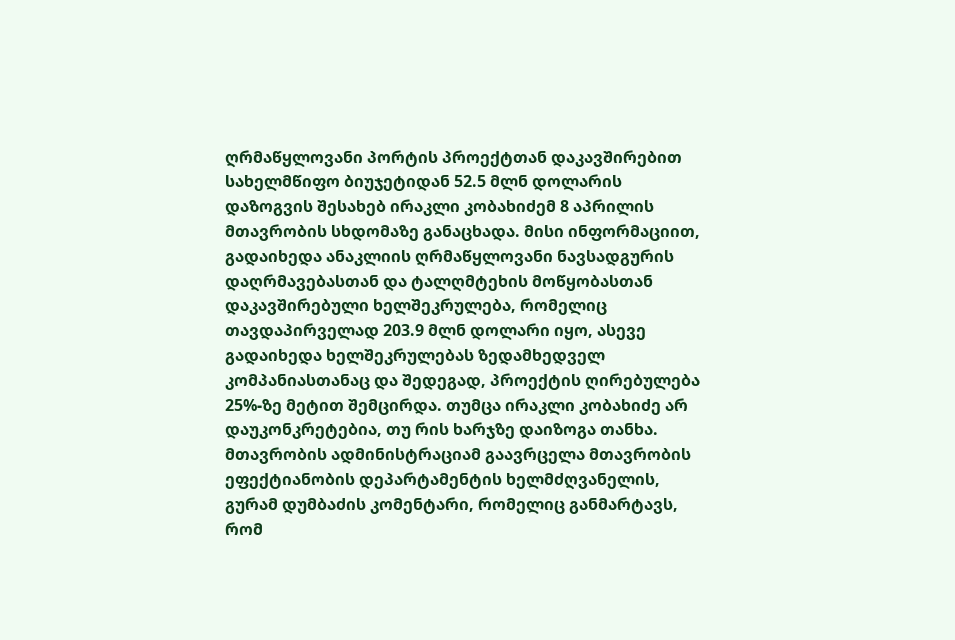ღრმაწყლოვანი პორტის პროექტთან დაკავშირებით სახელმწიფო ბიუჯეტიდან 52.5 მლნ დოლარის დაზოგვის შესახებ ირაკლი კობახიძემ 8 აპრილის მთავრობის სხდომაზე განაცხადა. მისი ინფორმაციით, გადაიხედა ანაკლიის ღრმაწყლოვანი ნავსადგურის დაღრმავებასთან და ტალღმტეხის მოწყობასთან დაკავშირებული ხელშეკრულება, რომელიც თავდაპირველად 203.9 მლნ დოლარი იყო, ასევე გადაიხედა ხელშეკრულებას ზედამხედველ კომპანიასთანაც და შედეგად, პროექტის ღირებულება 25%-ზე მეტით შემცირდა. თუმცა ირაკლი კობახიძე არ დაუკონკრეტებია, თუ რის ხარჯზე დაიზოგა თანხა.
მთავრობის ადმინისტრაციამ გაავრცელა მთავრობის ეფექტიანობის დეპარტამენტის ხელმძღვანელის, გურამ დუმბაძის კომენტარი, რომელიც განმარტავს, რომ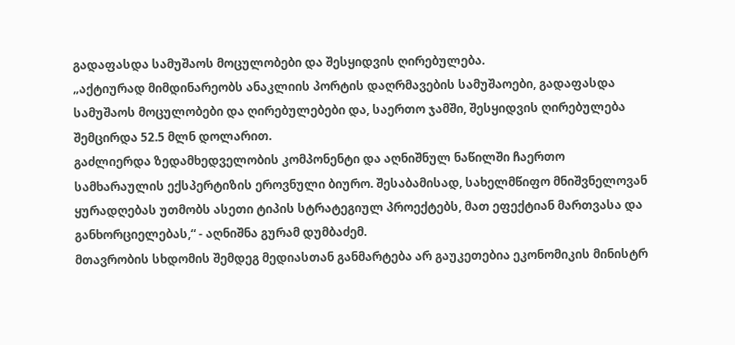გადაფასდა სამუშაოს მოცულობები და შესყიდვის ღირებულება.
„აქტიურად მიმდინარეობს ანაკლიის პორტის დაღრმავების სამუშაოები, გადაფასდა სამუშაოს მოცულობები და ღირებულებები და, საერთო ჯამში, შესყიდვის ღირებულება შემცირდა 52.5 მლნ დოლარით.
გაძლიერდა ზედამხედველობის კომპონენტი და აღნიშნულ ნაწილში ჩაერთო სამხარაულის ექსპერტიზის ეროვნული ბიურო. შესაბამისად, სახელმწიფო მნიშვნელოვან ყურადღებას უთმობს ასეთი ტიპის სტრატეგიულ პროექტებს, მათ ეფექტიან მართვასა და განხორციელებას,“ - აღნიშნა გურამ დუმბაძემ.
მთავრობის სხდომის შემდეგ მედიასთან განმარტება არ გაუკეთებია ეკონომიკის მინისტრ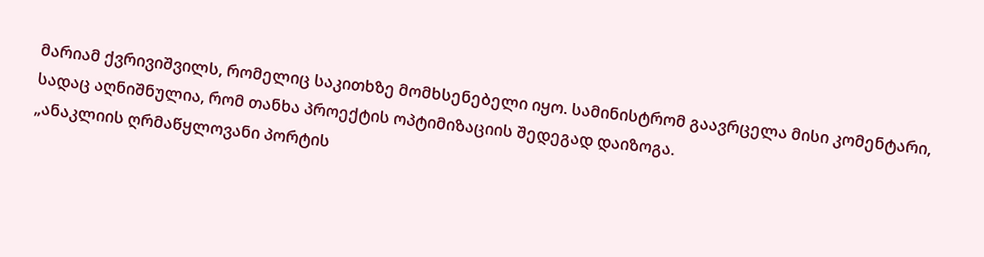მარიამ ქვრივიშვილს, რომელიც საკითხზე მომხსენებელი იყო. სამინისტრომ გაავრცელა მისი კომენტარი, სადაც აღნიშნულია, რომ თანხა პროექტის ოპტიმიზაციის შედეგად დაიზოგა.
„ანაკლიის ღრმაწყლოვანი პორტის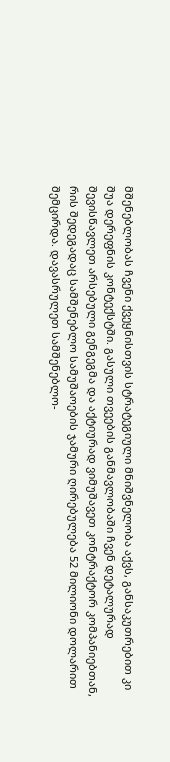მშენებლობას ჩვენი ქვეყნისთვის სტრატეგიული მნიშვნელობა აქვს, განსაკუთრებით კი შუა დერეფნის კონტექსტში. გასული თვეების განმავლობაში ჩვენ დეტალურად შევისწავლეთ არსებული გენგეგმა და აქტიურად ვიმუშავეთ კონტრაქტორ კომპანიებთან, რის შედეგადაც სამშენებლო სამუშაოების ჯამური ღირებულება 52 მილიონი დოლარით შემცირდა. დავასრულეთ სამშენებლო-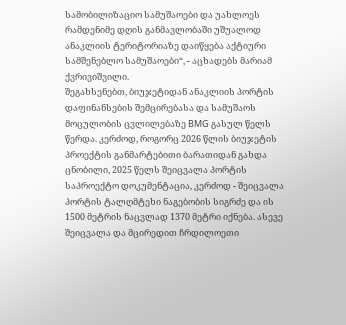სამობილიზაციო სამუშაოები და უახლოეს რამდენიმე დღის განმავლობაში უშუალოდ ანაკლიის ტერიტორიაზე დაიწყება აქტიური სამშენებლო სამუშაოები“, - აცხადებს მარიამ ქვრივიშვილი.
შეგახსენებთ, ბიუჯეტიდან ანაკლიის პორტის დაფინანსების შემცირებასა და სამუშაოს მოცულობის ცვლილებაზე BMG გასულ წელს წერდა. კერძოდ, როგორც 2026 წლის ბიუჯეტის პროექტის განმარტებითი ბარათიდან გახდა ცნობილი, 2025 წელს შეიცვალა პორტის საპროექტო დოკუმენტაცია, კერძოდ - შეიცვალა პორტის ტალღმტეხი ნაგებობის სიგრძე და ის 1500 მეტრის ნაცვლად 1370 მეტრი იქნება. ასევე შეიცვალა და მცირედით ჩრდილოეთი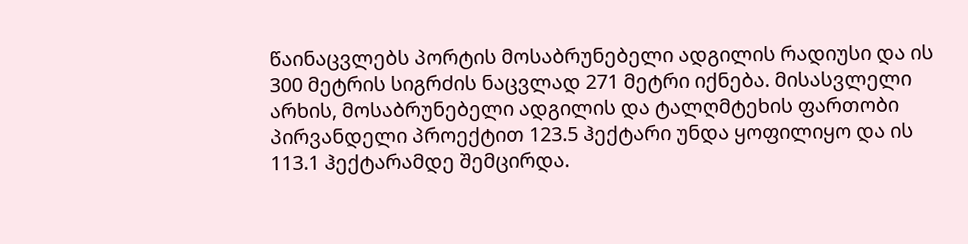წაინაცვლებს პორტის მოსაბრუნებელი ადგილის რადიუსი და ის 300 მეტრის სიგრძის ნაცვლად 271 მეტრი იქნება. მისასვლელი არხის, მოსაბრუნებელი ადგილის და ტალღმტეხის ფართობი პირვანდელი პროექტით 123.5 ჰექტარი უნდა ყოფილიყო და ის 113.1 ჰექტარამდე შემცირდა.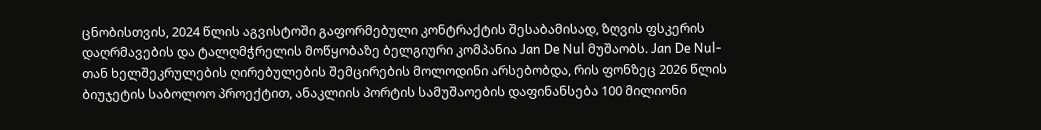ცნობისთვის, 2024 წლის აგვისტოში გაფორმებული კონტრაქტის შესაბამისად, ზღვის ფსკერის დაღრმავების და ტალღმჭრელის მოწყობაზე ბელგიური კომპანია Jan De Nul მუშაობს. Jan De Nul-თან ხელშეკრულების ღირებულების შემცირების მოლოდინი არსებობდა, რის ფონზეც 2026 წლის ბიუჯეტის საბოლოო პროექტით, ანაკლიის პორტის სამუშაოების დაფინანსება 100 მილიონი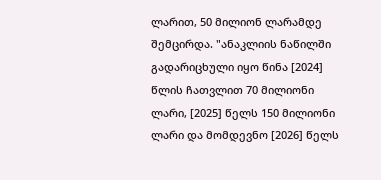ლარით, 50 მილიონ ლარამდე შემცირდა. "ანაკლიის ნაწილში გადარიცხული იყო წინა [2024] წლის ჩათვლით 70 მილიონი ლარი, [2025] წელს 150 მილიონი ლარი და მომდევნო [2026] წელს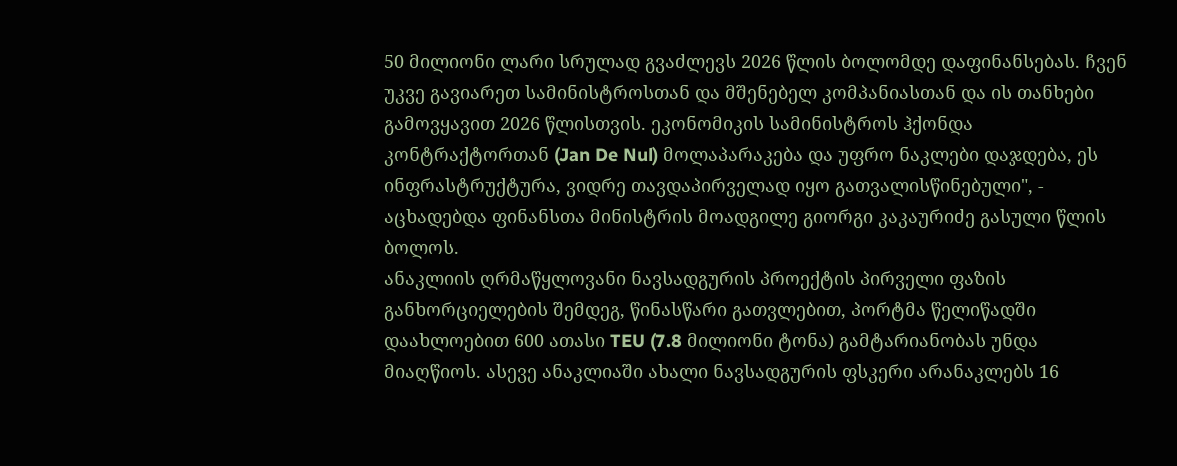50 მილიონი ლარი სრულად გვაძლევს 2026 წლის ბოლომდე დაფინანსებას. ჩვენ უკვე გავიარეთ სამინისტროსთან და მშენებელ კომპანიასთან და ის თანხები გამოვყავით 2026 წლისთვის. ეკონომიკის სამინისტროს ჰქონდა კონტრაქტორთან (Jan De Nul) მოლაპარაკება და უფრო ნაკლები დაჯდება, ეს ინფრასტრუქტურა, ვიდრე თავდაპირველად იყო გათვალისწინებული", - აცხადებდა ფინანსთა მინისტრის მოადგილე გიორგი კაკაურიძე გასული წლის ბოლოს.
ანაკლიის ღრმაწყლოვანი ნავსადგურის პროექტის პირველი ფაზის განხორციელების შემდეგ, წინასწარი გათვლებით, პორტმა წელიწადში დაახლოებით 600 ათასი TEU (7.8 მილიონი ტონა) გამტარიანობას უნდა მიაღწიოს. ასევე ანაკლიაში ახალი ნავსადგურის ფსკერი არანაკლებს 16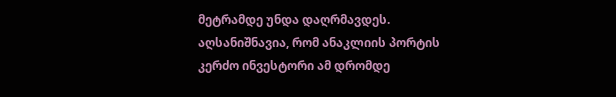მეტრამდე უნდა დაღრმავდეს.
აღსანიშნავია, რომ ანაკლიის პორტის კერძო ინვესტორი ამ დრომდე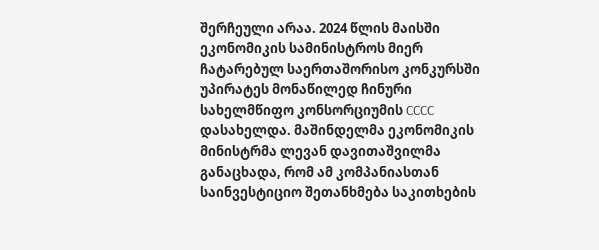შერჩეული არაა. 2024 წლის მაისში ეკონომიკის სამინისტროს მიერ ჩატარებულ საერთაშორისო კონკურსში უპირატეს მონაწილედ ჩინური სახელმწიფო კონსორციუმის CCCC დასახელდა. მაშინდელმა ეკონომიკის მინისტრმა ლევან დავითაშვილმა განაცხადა, რომ ამ კომპანიასთან საინვესტიციო შეთანხმება საკითხების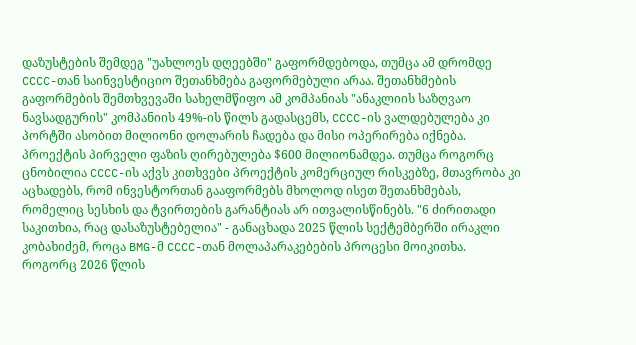დაზუსტების შემდეგ "უახლოეს დღეებში" გაფორმდებოდა, თუმცა ამ დრომდე CCCC-თან საინვესტიციო შეთანხმება გაფორმებული არაა. შეთანხმების გაფორმების შემთხვევაში სახელმწიფო ამ კომპანიას "ანაკლიის საზღვაო ნავსადგურის" კომპანიის 49%-ის წილს გადასცემს, CCCC-ის ვალდებულება კი პორტში ასობით მილიონი დოლარის ჩადება და მისი ოპერირება იქნება. პროექტის პირველი ფაზის ღირებულება $600 მილიონამდეა. თუმცა როგორც ცნობილია CCCC-ის აქვს კითხვები პროექტის კომერციულ რისკებზე, მთავრობა კი აცხადებს, რომ ინვესტორთან გააფორმებს მხოლოდ ისეთ შეთანხმებას, რომელიც სესხის და ტვირთების გარანტიას არ ითვალისწინებს. "6 ძირითადი საკითხია, რაც დასაზუსტებელია" - განაცხადა 2025 წლის სექტემბერში ირაკლი კობახიძემ, როცა BMG-მ CCCC-თან მოლაპარაკებების პროცესი მოიკითხა.
როგორც 2026 წლის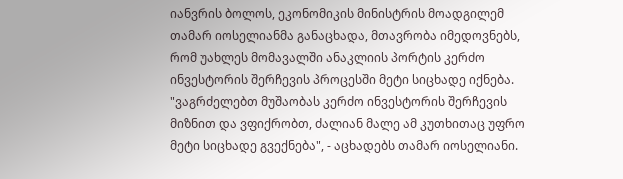იანვრის ბოლოს, ეკონომიკის მინისტრის მოადგილემ თამარ იოსელიანმა განაცხადა, მთავრობა იმედოვნებს, რომ უახლეს მომავალში ანაკლიის პორტის კერძო ინვესტორის შერჩევის პროცესში მეტი სიცხადე იქნება. "ვაგრძელებთ მუშაობას კერძო ინვესტორის შერჩევის მიზნით და ვფიქრობთ, ძალიან მალე ამ კუთხითაც უფრო მეტი სიცხადე გვექნება", - აცხადებს თამარ იოსელიანი.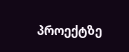პროექტზე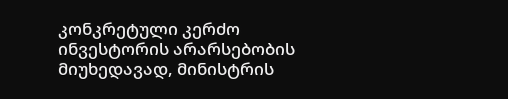კონკრეტული კერძო ინვესტორის არარსებობის მიუხედავად, მინისტრის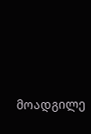მოადგილე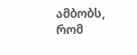ამბობს, რომ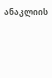ანაკლიის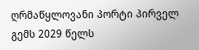ღრმაწყლოვანი პორტი პირველ გემს 2029 წელს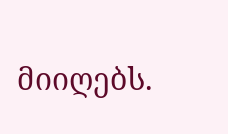მიიღებს.